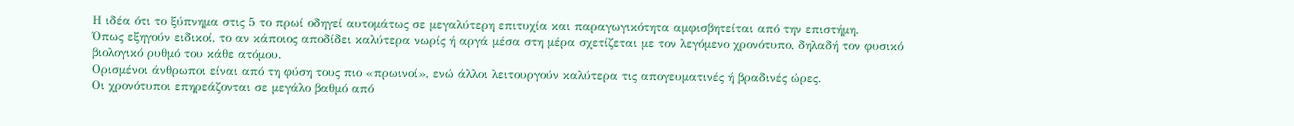Η ιδέα ότι το ξύπνημα στις 5 το πρωί οδηγεί αυτομάτως σε μεγαλύτερη επιτυχία και παραγωγικότητα αμφισβητείται από την επιστήμη.
Όπως εξηγούν ειδικοί, το αν κάποιος αποδίδει καλύτερα νωρίς ή αργά μέσα στη μέρα σχετίζεται με τον λεγόμενο χρονότυπο, δηλαδή τον φυσικό βιολογικό ρυθμό του κάθε ατόμου.
Ορισμένοι άνθρωποι είναι από τη φύση τους πιο «πρωινοί», ενώ άλλοι λειτουργούν καλύτερα τις απογευματινές ή βραδινές ώρες.
Οι χρονότυποι επηρεάζονται σε μεγάλο βαθμό από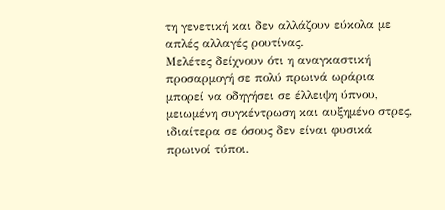τη γενετική και δεν αλλάζουν εύκολα με απλές αλλαγές ρουτίνας.
Μελέτες δείχνουν ότι η αναγκαστική προσαρμογή σε πολύ πρωινά ωράρια μπορεί να οδηγήσει σε έλλειψη ύπνου, μειωμένη συγκέντρωση και αυξημένο στρες, ιδιαίτερα σε όσους δεν είναι φυσικά πρωινοί τύποι.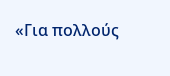«Για πολλούς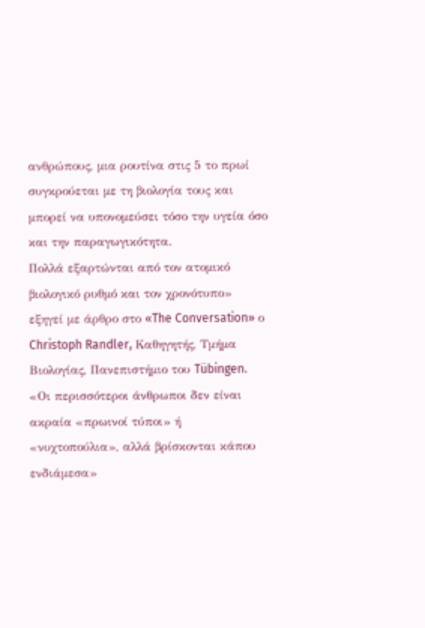ανθρώπους, μια ρουτίνα στις 5 το πρωί συγκρούεται με τη βιολογία τους και μπορεί να υπονομεύσει τόσο την υγεία όσο και την παραγωγικότητα.
Πολλά εξαρτώνται από τον ατομικό βιολογικό ρυθμό και τον χρονότυπο» εξηγεί με άρθρο στο «The Conversation» ο Christoph Randler, Καθηγητής, Τμήμα Βιολογίας, Πανεπιστήμιο του Tübingen.
«Οι περισσότεροι άνθρωποι δεν είναι ακραία «πρωινοί τύποι» ή «νυχτοπούλια», αλλά βρίσκονται κάπου ενδιάμεσα»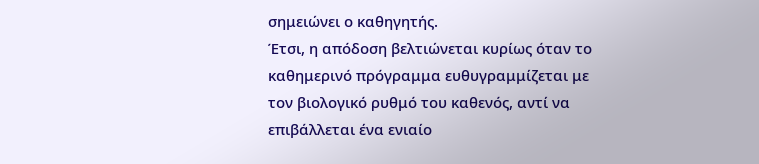σημειώνει ο καθηγητής.
Έτσι, η απόδοση βελτιώνεται κυρίως όταν το καθημερινό πρόγραμμα ευθυγραμμίζεται με τον βιολογικό ρυθμό του καθενός, αντί να επιβάλλεται ένα ενιαίο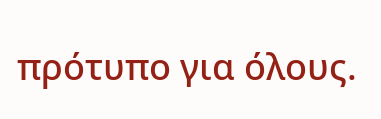πρότυπο για όλους.